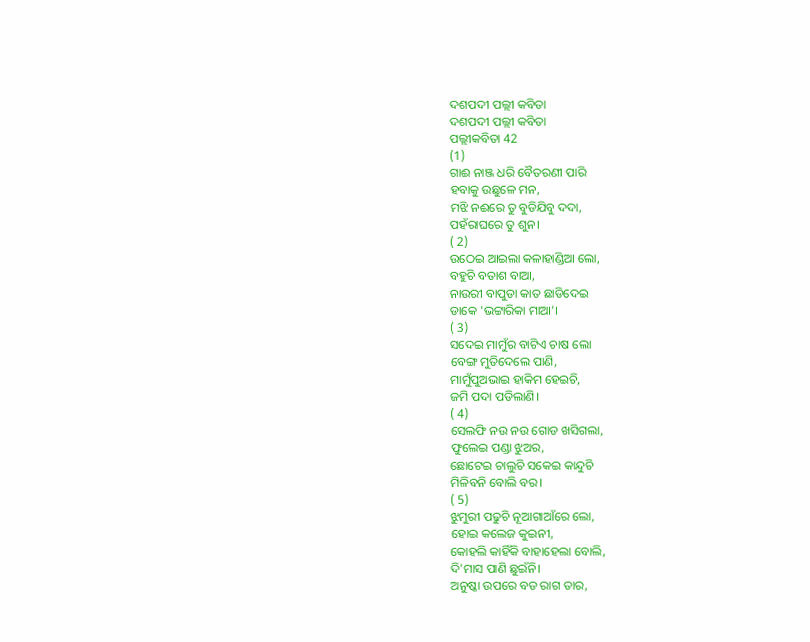ଦଶପଦୀ ପଲ୍ଲୀ କବିତା
ଦଶପଦୀ ପଲ୍ଲୀ କବିତା
ପଲ୍ଲୀକବିତା 42
(1)
ଗାଈ ନାଞ୍ଜ ଧରି ବୈତରଣୀ ପାରି
ହବାକୁ ଉଛୁଳେ ମନ,
ମଝି ନଈରେ ତୁ ବୁଡିଯିବୁ ଦଦା,
ପହଁରାଘରେ ତୁ ଶୁନ।
( 2)
ଉଠେଇ ଆଇଲା କଳାହାଣ୍ଡିଆ ଲୋ,
ବହୁଚି ବତାଶ ବାଆ,
ନାଉରୀ ବାପୁଡା କାତ ଛାଡିଦେଇ
ଡାକେ 'ଭଟ୍ଟାରିକା ମାଆ'।
( 3)
ସଦେଇ ମାମୁଁର ବାଟିଏ ଚାଷ ଲୋ
ବେଙ୍ଗ ମୁତିଦେଲେ ପାଣି,
ମାମୁଁପୁଅଭାଇ ହାକିମ ହେଇଚି,
ଜମି ପଦା ପଡିଲାଣି।
( 4)
ସେଲଫି ନଉ ନଉ ଗୋଡ ଖସିଗଲା,
ଫୁଲେଇ ପଣ୍ଡା ଝୁଅର,
ଛୋଟେଇ ଚାଲୁଚି ସକେଇ କାନ୍ଦୁଚି
ମିଳିବନି ବୋଲି ବର।
( 5)
ଝୁମୁରୀ ପଢୁଚି ନୂଆଗାଆଁରେ ଲୋ,
ହୋଇ କଲେଜ କୁଇନୀ,
କୋହଲି କାହିଁକି ବାହାହେଲା ବୋଲି,
ଦି'ମାସ ପାଣି ଛୁଇଁନି।
ଅନୁଷ୍କା ଉପରେ ବଡ ରାଗ ତାର,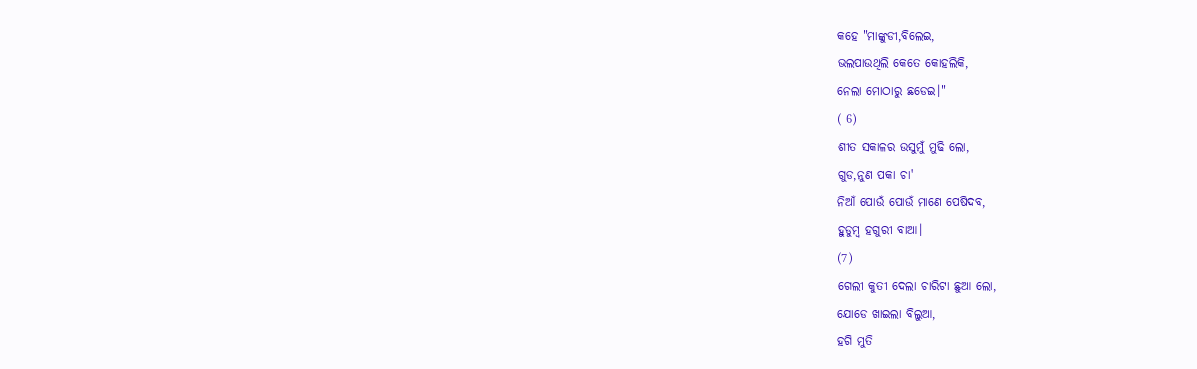କହେ "ମାଙ୍କୁଡୀ,ବିଲେଇ,
ଭଲପାଉଥିଲି କେତେ କୋହଲିକି,
ନେଲା ମୋଠାରୁ ଛଡେଇ।"
( 6)
ଶୀତ ସକାଳର ଉସୁମୁଁ ମୁଢି ଲୋ,
ଗୁଡ,ନୁଣ ପକା ଚା'
ନିଆଁ ପୋଉଁ ପୋଉଁ ମାଣେ ପେଷିଦବ,
ହୁଡୁମ୍ବ ହଗୁରୀ ବାଆ।
(7)
ଗେଲୀ କୁତୀ ଦେଲା ଚାରିଟା ଛୁଆ ଲୋ,
ଯୋଡେ ଖାଇଲା ବିଲୁଆ,
ହଗି ମୁତି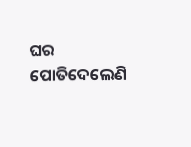ଘର ପୋତିଦେଲେଣି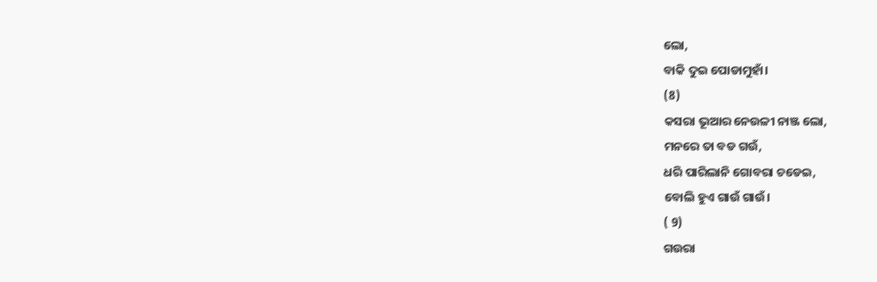ଲୋ,
ବାକି ଦୁଇ ପୋଡାମୁହାଁ।
(8)
କସରା ଭୂଆର ନେଉଳୀ ନାଞ୍ଜ ଲୋ,
ମନରେ ତା ବଡ ଗଉଁ,
ଧରି ପାରିଲାନି ଗୋବରା ଚଡେଇ,
ବୋଲି ହୁଏ ଗାଉଁ ଗାଉଁ।
( 9)
ଗଉରା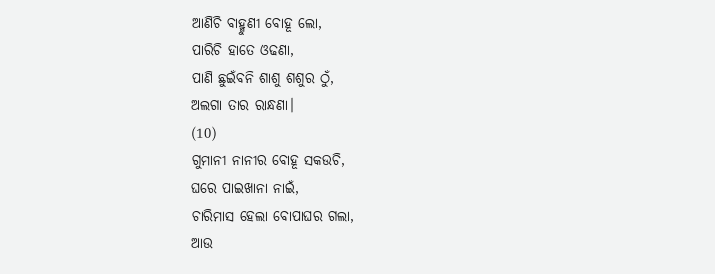ଆଣିଚି ବାହ୍ମୁଣୀ ବୋହୂ ଲୋ,
ପାରିଚି ହାତେ ଓଢଣା,
ପାଣି ଛୁଇଁବନି ଶାଶୁ ଶଶୁର ଠୁଁ,
ଅଲଗା ତାର ରାନ୍ଧଣା।
(10)
ଗୁମାନୀ ନାନୀର ବୋହୂ ସକଉଚି,
ଘରେ ପାଇଖାନା ନାଇଁ,
ଚାରିମାସ ହେଲା ବୋପାଘର ଗଲା,
ଆଉ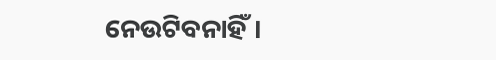ନେଉଟିବନାହିଁ।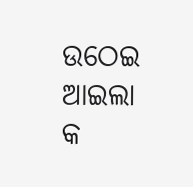ଉଠେଇ ଆଇଲା କ